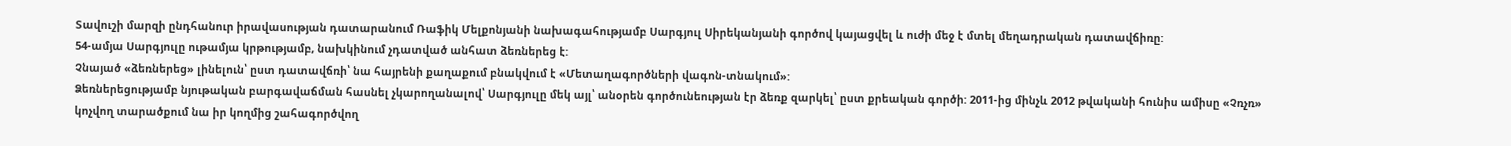Տավուշի մարզի ընդհանուր իրավասության դատարանում Ռաֆիկ Մելքոնյանի նախագահությամբ Սարգյուլ Սիրեկանյանի գործով կայացվել և ուժի մեջ է մտել մեղադրական դատավճիռը:
54-ամյա Սարգյուլը ութամյա կրթությամբ, նախկինում չդատված անհատ ձեռներեց է:
Չնայած «ձեռներեց» լինելուն՝ ըստ դատավճռի՝ նա հայրենի քաղաքում բնակվում է «Մետաղագործների վագոն-տնակում»:
Ձեռներեցությամբ նյութական բարգավաճման հասնել չկարողանալով՝ Սարգյուլը մեկ այլ՝ անօրեն գործունեության էր ձեռք զարկել՝ ըստ քրեական գործի: 2011-ից մինչև 2012 թվականի հունիս ամիսը «Չռչռ» կոչվող տարածքում նա իր կողմից շահագործվող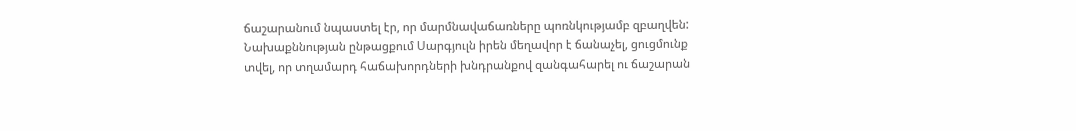ճաշարանում նպաստել էր, որ մարմնավաճառները պոռնկությամբ զբաղվեն:
Նախաքննության ընթացքում Սարգյուլն իրեն մեղավոր է ճանաչել, ցուցմունք տվել, որ տղամարդ հաճախորդների խնդրանքով զանգահարել ու ճաշարան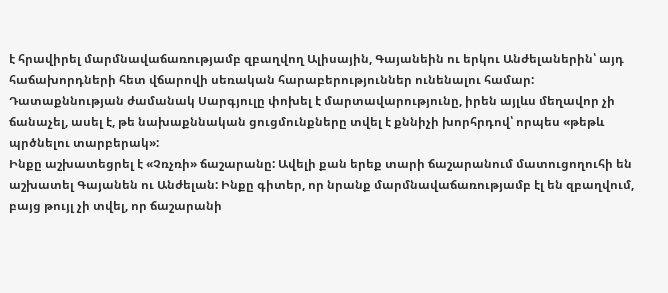է հրավիրել մարմնավաճառությամբ զբաղվող Ալիսային, Գայանեին ու երկու Անժելաներին՝ այդ հաճախորդների հետ վճարովի սեռական հարաբերություններ ունենալու համար:
Դատաքննության ժամանակ Սարգյուլը փոխել է մարտավարությունը, իրեն այլևս մեղավոր չի ճանաչել, ասել է, թե նախաքննական ցուցմունքները տվել է քննիչի խորհրդով՝ որպես «թեթև պրծնելու տարբերակ»:
Ինքը աշխատեցրել է «Չռչռի» ճաշարանը: Ավելի քան երեք տարի ճաշարանում մատուցողուհի են աշխատել Գայանեն ու Անժելան: Ինքը գիտեր, որ նրանք մարմնավաճառությամբ էլ են զբաղվում, բայց թույլ չի տվել, որ ճաշարանի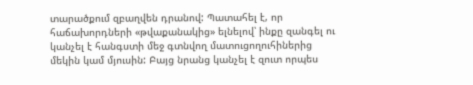տարածքում զբաղվեն դրանով: Պատահել է, որ հաճախորդների «թվաքանակից» ելնելով՝ ինքը զանգել ու կանչել է հանգստի մեջ գտնվող մատուցողուհիներից մեկին կամ մյուսին: Բայց նրանց կանչել է զուտ որպես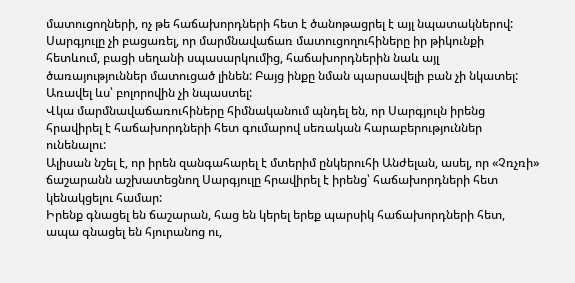մատուցողների, ոչ թե հաճախորդների հետ է ծանոթացրել է այլ նպատակներով:
Սարգյուլը չի բացառել, որ մարմնավաճառ մատուցողուհիները իր թիկունքի հետևում, բացի սեղանի սպասարկումից, հաճախորդներին նաև այլ ծառայություններ մատուցած լինեն: Բայց ինքը նման պարսավելի բան չի նկատել: Առավել ևս՝ բոլորովին չի նպաստել:
Վկա մարմնավաճառուհիները հիմնականում պնդել են, որ Սարգյուլն իրենց հրավիրել է հաճախորդների հետ գումարով սեռական հարաբերություններ ունենալու:
Ալիսան նշել է, որ իրեն զանգահարել է մտերիմ ընկերուհի Անժելան, ասել, որ «Չռչռի» ճաշարանն աշխատեցնող Սարգյուլը հրավիրել է իրենց՝ հաճախորդների հետ կենակցելու համար:
Իրենք գնացել են ճաշարան, հաց են կերել երեք պարսիկ հաճախորդների հետ, ապա գնացել են հյուրանոց ու,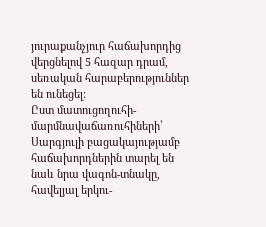յուրաքանչյուր հաճախորդից վերցնելով 5 հազար դրամ, սեռական հարաբերություններ են ունեցել:
Ըստ մատուցողուհի-մարմնավաճառուհիների՝ Սարգյուլի բացակայությամբ հաճախորդներին տարել են նաև նրա վագոն-տնակը, հավելյալ երկու-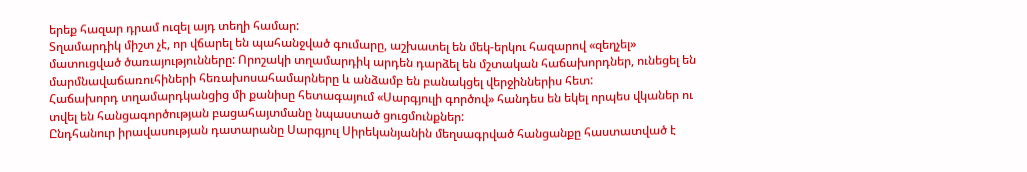երեք հազար դրամ ուզել այդ տեղի համար:
Տղամարդիկ միշտ չէ, որ վճարել են պահանջված գումարը, աշխատել են մեկ-երկու հազարով «զեղչել» մատուցված ծառայությունները: Որոշակի տղամարդիկ արդեն դարձել են մշտական հաճախորդներ, ունեցել են մարմնավաճառուհիների հեռախոսահամարները և անձամբ են բանակցել վերջիններիս հետ:
Հաճախորդ տղամարդկանցից մի քանիսը հետագայում «Սարգյուլի գործով» հանդես են եկել որպես վկաներ ու տվել են հանցագործության բացահայտմանը նպաստած ցուցմունքներ:
Ընդհանուր իրավասության դատարանը Սարգյուլ Սիրեկանյանին մեղսագրված հանցանքը հաստատված է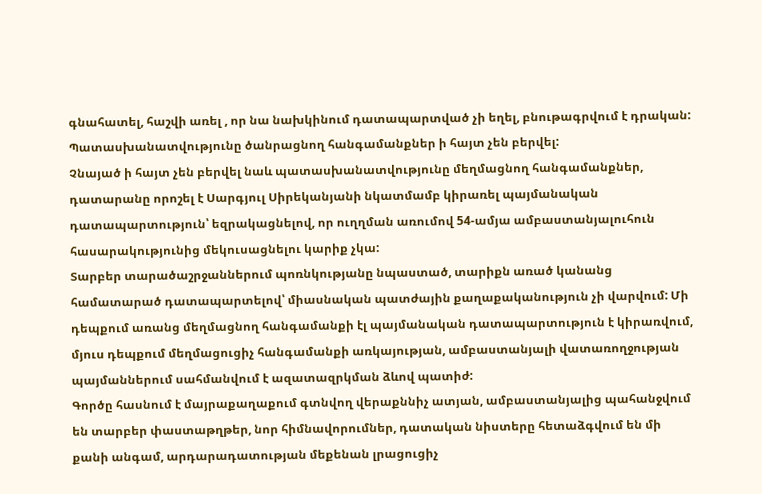գնահատել, հաշվի առել , որ նա նախկինում դատապարտված չի եղել, բնութագրվում է դրական: Պատասխանատվությունը ծանրացնող հանգամանքներ ի հայտ չեն բերվել:
Չնայած ի հայտ չեն բերվել նաև պատասխանատվությունը մեղմացնող հանգամանքներ, դատարանը որոշել է Սարգյուլ Սիրեկանյանի նկատմամբ կիրառել պայմանական դատապարտություն՝ եզրակացնելով, որ ուղղման առումով 54-ամյա ամբաստանյալուհուն հասարակությունից մեկուսացնելու կարիք չկա:
Տարբեր տարածաշրջաններում պոռնկությանը նպաստած, տարիքն առած կանանց համատարած դատապարտելով՝ միասնական պատժային քաղաքականություն չի վարվում: Մի դեպքում առանց մեղմացնող հանգամանքի էլ պայմանական դատապարտություն է կիրառվում, մյուս դեպքում մեղմացուցիչ հանգամանքի առկայության, ամբաստանյալի վատառողջության պայմաններում սահմանվում է ազատազրկման ձևով պատիժ:
Գործը հասնում է մայրաքաղաքում գտնվող վերաքննիչ ատյան, ամբաստանյալից պահանջվում են տարբեր փաստաթղթեր, նոր հիմնավորումներ, դատական նիստերը հետաձգվում են մի քանի անգամ, արդարադատության մեքենան լրացուցիչ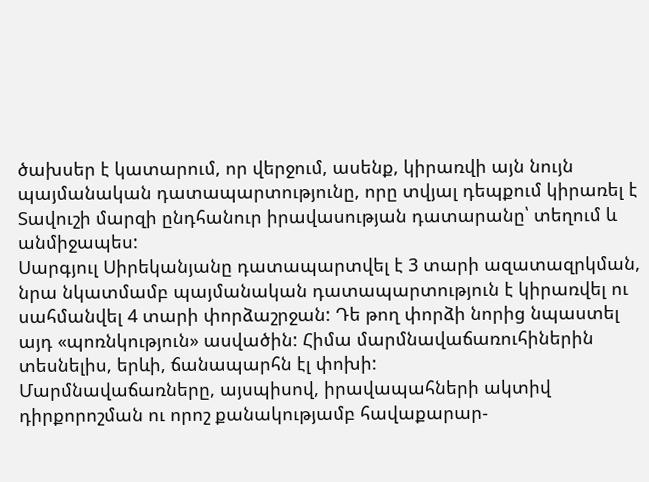ծախսեր է կատարում, որ վերջում, ասենք, կիրառվի այն նույն պայմանական դատապարտությունը, որը տվյալ դեպքում կիրառել է Տավուշի մարզի ընդհանուր իրավասության դատարանը՝ տեղում և անմիջապես:
Սարգյուլ Սիրեկանյանը դատապարտվել է 3 տարի ազատազրկման, նրա նկատմամբ պայմանական դատապարտություն է կիրառվել ու սահմանվել 4 տարի փորձաշրջան: Դե թող փորձի նորից նպաստել այդ «պոռնկություն» ասվածին: Հիմա մարմնավաճառուհիներին տեսնելիս, երևի, ճանապարհն էլ փոխի:
Մարմնավաճառները, այսպիսով, իրավապահների ակտիվ դիրքորոշման ու որոշ քանակությամբ հավաքարար-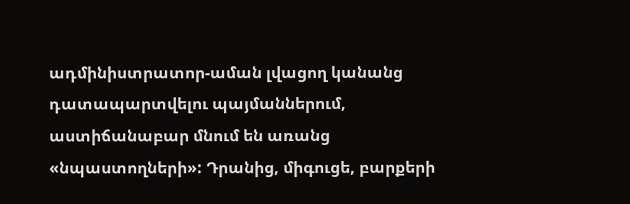ադմինիստրատոր-աման լվացող կանանց դատապարտվելու պայմաններում, աստիճանաբար մնում են առանց «նպաստողների»: Դրանից, միգուցե, բարքերի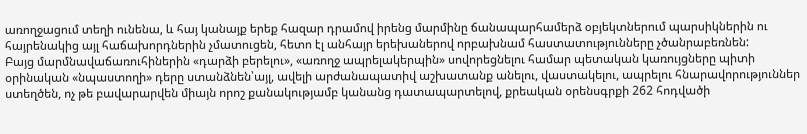առողջացում տեղի ունենա, և հայ կանայք երեք հազար դրամով իրենց մարմինը ճանապարհամերձ օբյեկտներում պարսիկներին ու հայրենակից այլ հաճախորդներին չմատուցեն, հետո էլ անհայր երեխաներով որբախնամ հաստատությունները չծանրաբեռնեն:
Բայց մարմնավաճառուհիներին «դարձի բերելու», «առողջ ապրելակերպին» սովորեցնելու համար պետական կառույցները պիտի օրինական «նպաստողի» դերը ստանձնեն՝այլ, ավելի արժանապատիվ աշխատանք անելու, վաստակելու, ապրելու հնարավորություններ ստեղծեն, ոչ թե բավարարվեն միայն որոշ քանակությամբ կանանց դատապարտելով, քրեական օրենսգրքի 262 հոդվածի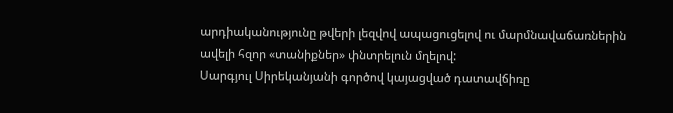արդիականությունը թվերի լեզվով ապացուցելով ու մարմնավաճառներին ավելի հզոր «տանիքներ» փնտրելուն մղելով:
Սարգյուլ Սիրեկանյանի գործով կայացված դատավճիռը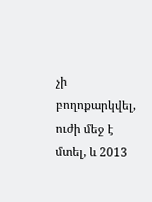չի բողոքարկվել, ուժի մեջ է մտել, և 2013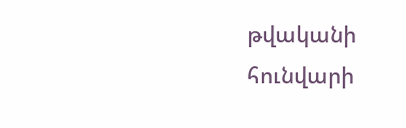թվականի հունվարի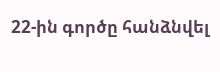22-ին գործը հանձնվել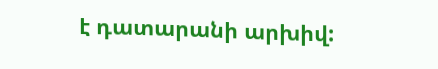է դատարանի արխիվ: